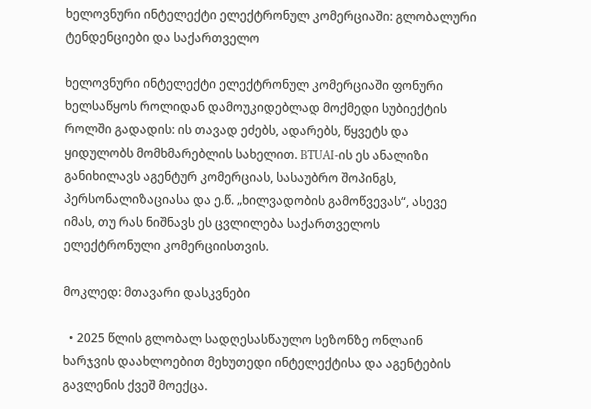ხელოვნური ინტელექტი ელექტრონულ კომერციაში: გლობალური ტენდენციები და საქართველო

ხელოვნური ინტელექტი ელექტრონულ კომერციაში ფონური ხელსაწყოს როლიდან დამოუკიდებლად მოქმედი სუბიექტის როლში გადადის: ის თავად ეძებს, ადარებს, წყვეტს და ყიდულობს მომხმარებლის სახელით. BTUAI-ის ეს ანალიზი განიხილავს აგენტურ კომერციას, სასაუბრო შოპინგს, პერსონალიზაციასა და ე.წ. „ხილვადობის გამოწვევას“, ასევე იმას, თუ რას ნიშნავს ეს ცვლილება საქართველოს ელექტრონული კომერციისთვის.

მოკლედ: მთავარი დასკვნები

  • 2025 წლის გლობალ სადღესასწაულო სეზონზე ონლაინ ხარჯვის დაახლოებით მეხუთედი ინტელექტისა და აგენტების გავლენის ქვეშ მოექცა.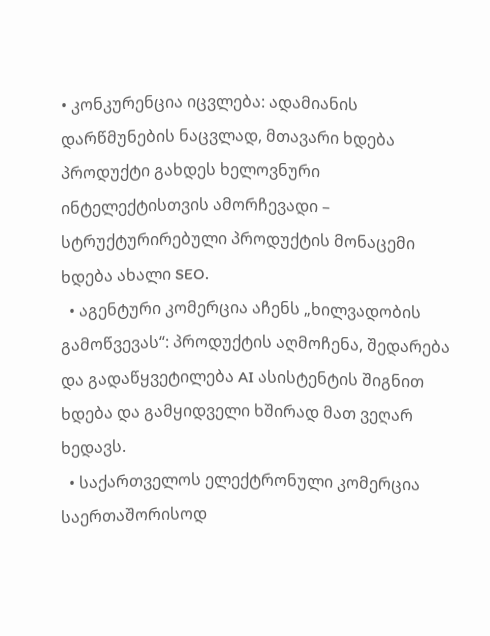• კონკურენცია იცვლება: ადამიანის დარწმუნების ნაცვლად, მთავარი ხდება პროდუქტი გახდეს ხელოვნური ინტელექტისთვის ამორჩევადი – სტრუქტურირებული პროდუქტის მონაცემი ხდება ახალი SEO.
  • აგენტური კომერცია აჩენს „ხილვადობის გამოწვევას“: პროდუქტის აღმოჩენა, შედარება და გადაწყვეტილება AI ასისტენტის შიგნით ხდება და გამყიდველი ხშირად მათ ვეღარ ხედავს.
  • საქართველოს ელექტრონული კომერცია საერთაშორისოდ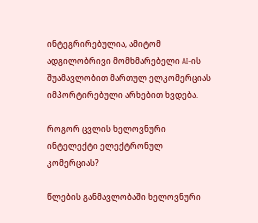ინტეგრირებულია, ამიტომ ადგილობრივი მომხმარებელი AI-ის შუამავლობით მართულ ელკომერციას იმპორტირებული არხებით ხვდება.

როგორ ცვლის ხელოვნური ინტელექტი ელექტრონულ კომერციას?

წლების განმავლობაში ხელოვნური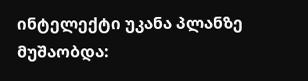ინტელექტი უკანა პლანზე მუშაობდა: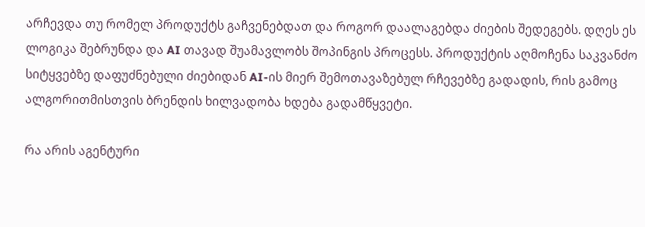არჩევდა თუ რომელ პროდუქტს გაჩვენებდათ და როგორ დაალაგებდა ძიების შედეგებს. დღეს ეს ლოგიკა შებრუნდა და AI თავად შუამავლობს შოპინგის პროცესს. პროდუქტის აღმოჩენა საკვანძო სიტყვებზე დაფუძნებული ძიებიდან AI-ის მიერ შემოთავაზებულ რჩევებზე გადადის, რის გამოც ალგორითმისთვის ბრენდის ხილვადობა ხდება გადამწყვეტი.

რა არის აგენტური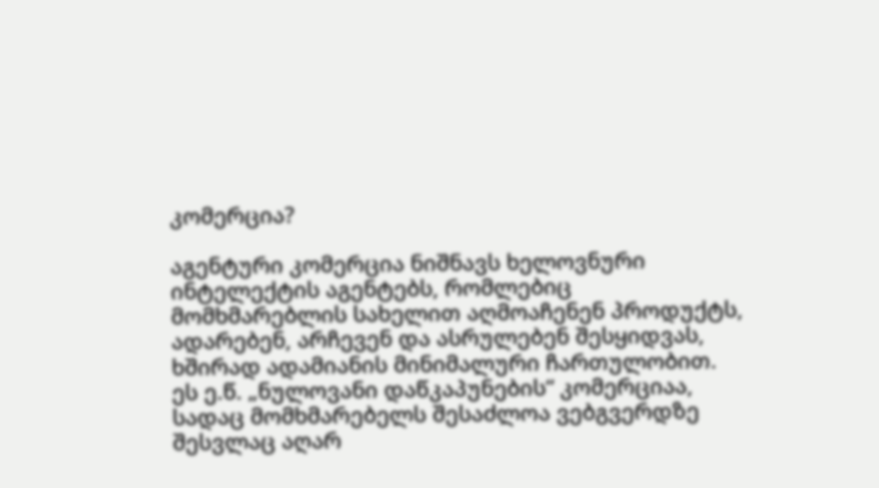კომერცია?

აგენტური კომერცია ნიშნავს ხელოვნური ინტელექტის აგენტებს, რომლებიც მომხმარებლის სახელით აღმოაჩენენ პროდუქტს, ადარებენ, არჩევენ და ასრულებენ შესყიდვას, ხშირად ადამიანის მინიმალური ჩართულობით. ეს ე.წ. „ნულოვანი დაწკაპუნების“ კომერციაა, სადაც მომხმარებელს შესაძლოა ვებგვერდზე შესვლაც აღარ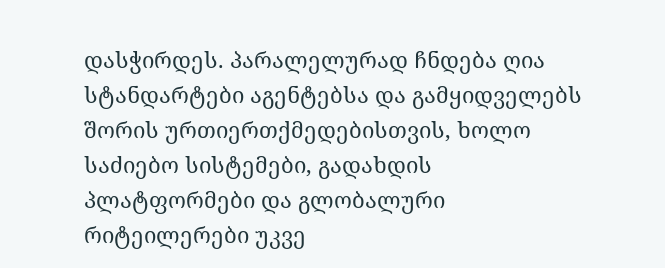დასჭირდეს. პარალელურად ჩნდება ღია სტანდარტები აგენტებსა და გამყიდველებს შორის ურთიერთქმედებისთვის, ხოლო საძიებო სისტემები, გადახდის პლატფორმები და გლობალური რიტეილერები უკვე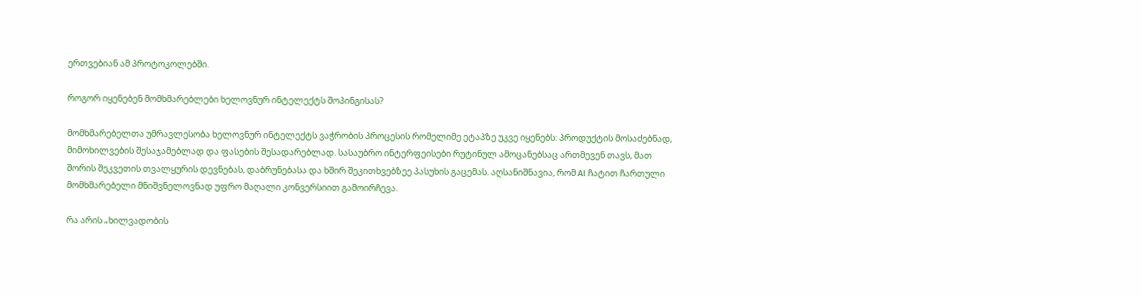ერთვებიან ამ პროტოკოლებში.

როგორ იყენებენ მომხმარებლები ხელოვნურ ინტელექტს შოპინგისას?

მომხმარებელთა უმრავლესობა ხელოვნურ ინტელექტს ვაჭრობის პროცესის რომელიმე ეტაპზე უკვე იყენებს: პროდუქტის მოსაძებნად, მიმოხილვების შესაჯამებლად და ფასების შესადარებლად. სასაუბრო ინტერფეისები რუტინულ ამოცანებსაც ართმევენ თავს, მათ შორის შეკვეთის თვალყურის დევნებას, დაბრუნებასა და ხშირ შეკითხვებზეე პასუხის გაცემას. აღსანიშნავია, რომ AI ჩატით ჩართული მომხმარებელი მნიშვნელოვნად უფრო მაღალი კონვერსიით გამოირჩევა.

რა არის „ხილვადობის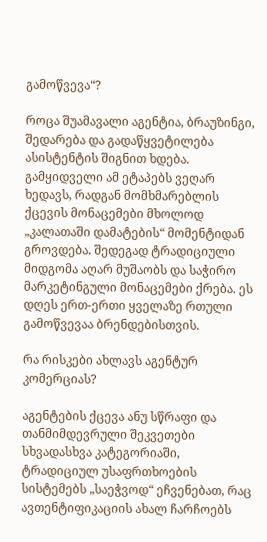გამოწვევა“?

როცა შუამავალი აგენტია, ბრაუზინგი, შედარება და გადაწყვეტილება ასისტენტის შიგნით ხდება. გამყიდველი ამ ეტაპებს ვეღარ ხედავს, რადგან მომხმარებლის ქცევის მონაცემები მხოლოდ „კალათაში დამატების“ მომენტიდან გროვდება. შედეგად ტრადიციული მიდგომა აღარ მუშაობს და საჭირო მარკეტინგული მონაცემები ქრება. ეს დღეს ერთ-ერთი ყველაზე რთული გამოწვევაა ბრენდებისთვის.

რა რისკები ახლავს აგენტურ კომერციას?

აგენტების ქცევა ანუ სწრაფი და თანმიმდევრული შეკვეთები სხვადასხვა კატეგორიაში, ტრადიციულ უსაფრთხოების სისტემებს „საეჭვოდ“ ეჩვენებათ, რაც ავთენტიფიკაციის ახალ ჩარჩოებს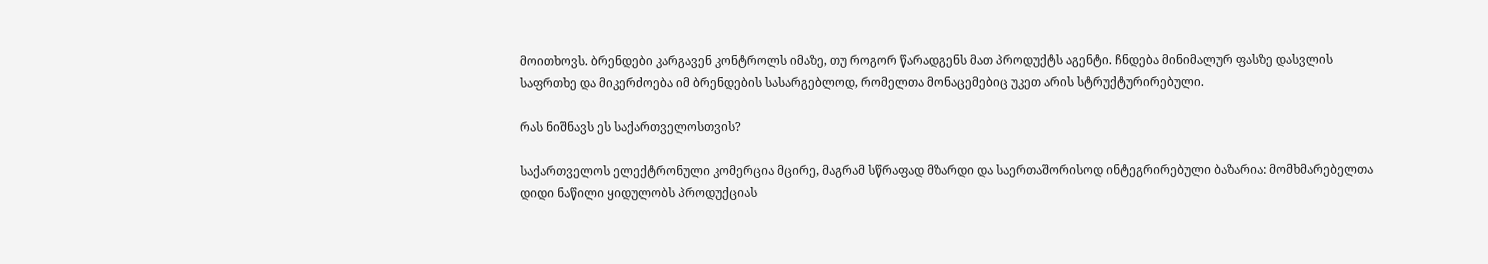მოითხოვს. ბრენდები კარგავენ კონტროლს იმაზე, თუ როგორ წარადგენს მათ პროდუქტს აგენტი. ჩნდება მინიმალურ ფასზე დასვლის საფრთხე და მიკერძოება იმ ბრენდების სასარგებლოდ, რომელთა მონაცემებიც უკეთ არის სტრუქტურირებული.

რას ნიშნავს ეს საქართველოსთვის?

საქართველოს ელექტრონული კომერცია მცირე, მაგრამ სწრაფად მზარდი და საერთაშორისოდ ინტეგრირებული ბაზარია: მომხმარებელთა დიდი ნაწილი ყიდულობს პროდუქციას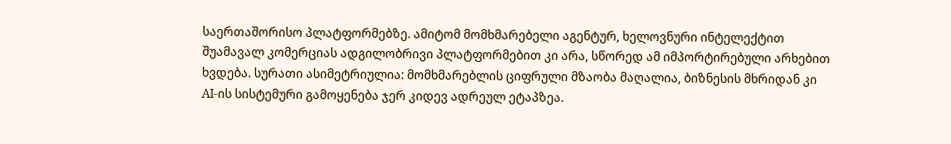საერთაშორისო პლატფორმებზე. ამიტომ მომხმარებელი აგენტურ, ხელოვნური ინტელექტით შუამავალ კომერციას ადგილობრივი პლატფორმებით კი არა, სწორედ ამ იმპორტირებული არხებით ხვდება. სურათი ასიმეტრიულია: მომხმარებლის ციფრული მზაობა მაღალია, ბიზნესის მხრიდან კი AI-ის სისტემური გამოყენება ჯერ კიდევ ადრეულ ეტაპზეა.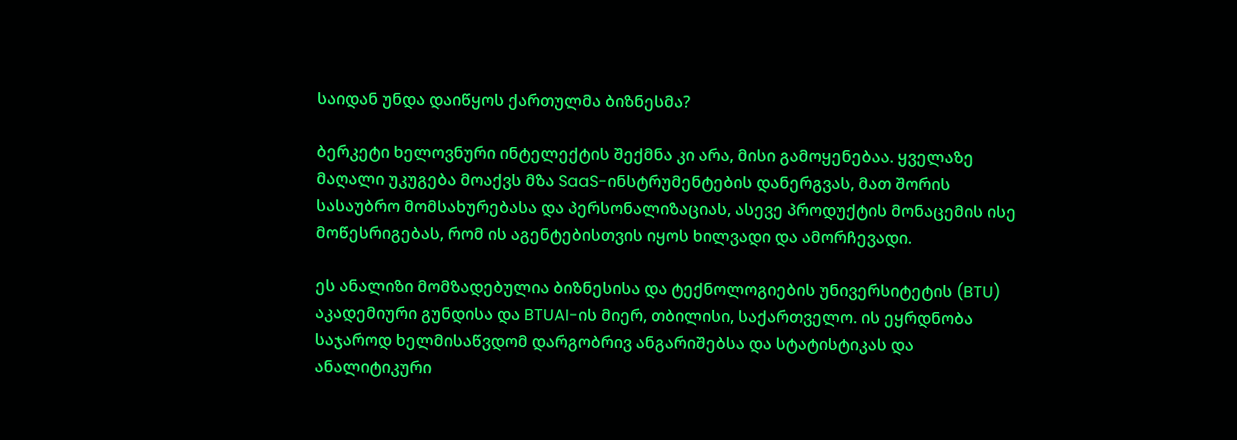საიდან უნდა დაიწყოს ქართულმა ბიზნესმა?

ბერკეტი ხელოვნური ინტელექტის შექმნა კი არა, მისი გამოყენებაა. ყველაზე მაღალი უკუგება მოაქვს მზა SaaS-ინსტრუმენტების დანერგვას, მათ შორის სასაუბრო მომსახურებასა და პერსონალიზაციას, ასევე პროდუქტის მონაცემის ისე მოწესრიგებას, რომ ის აგენტებისთვის იყოს ხილვადი და ამორჩევადი.

ეს ანალიზი მომზადებულია ბიზნესისა და ტექნოლოგიების უნივერსიტეტის (BTU) აკადემიური გუნდისა და BTUAI-ის მიერ, თბილისი, საქართველო. ის ეყრდნობა საჯაროდ ხელმისაწვდომ დარგობრივ ანგარიშებსა და სტატისტიკას და ანალიტიკური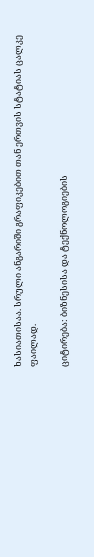ხასიათისაა. სრული ანგარიში გრაფიკებით თან ერთვის სტატიას ცალკე ფაილად.

ციტირება: ბიზნესისა და ტექნოლოგიების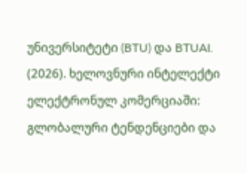უნივერსიტეტი (BTU) და BTUAI. (2026). ხელოვნური ინტელექტი ელექტრონულ კომერციაში: გლობალური ტენდენციები და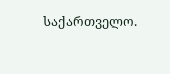საქართველო.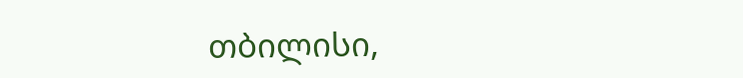თბილისი,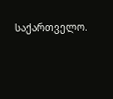საქართველო.